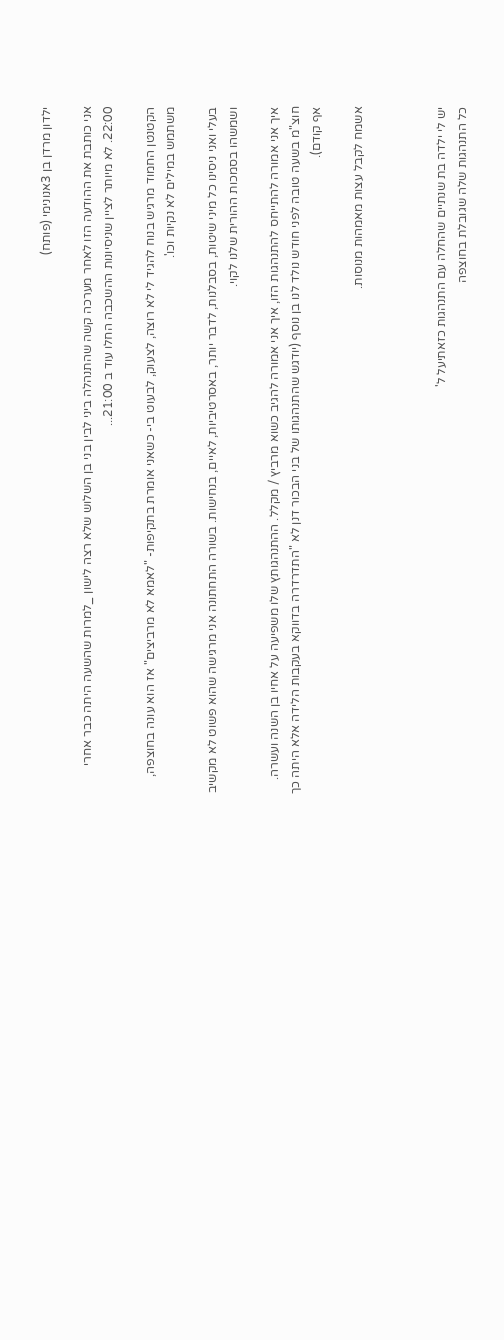ילדון מרדן בן 3אנונימי (פותח)

אני כותבת את ההודעה הזו לאחר מערכה קשה שהתנהלה ביני לבין בני בן השלוש שלא רצה לישון _למרות שהשעה היתה כבר אחרי 22:00. לא מיותר לציין שניסיונות ההשכבה החלו עוד ב 21:00...

הקטנטן החמוד מרגיש בנוח להגיד לי לא רוצה, לצעוק, לבעוט בי- כשאני אומרת בתקיפות- "לאמא לא מרביצים" אז הוא עונה בחוצפה, משתמש במילים לא נקיות וכו'.

בעלי ואני ניסינו כל מיני שיטות, בסבלנות, לדבר יותר, באסרטיביות, לאיים, בנחישות. בשורה התחתונה אני מרגישה שהוא פשוט לא מקשיב ושמשהו בסמכות ההורית שלנו לקוי.

איך אני אמורה להתייחס להתנהגות הזו, איך אני אמורה להגיב כשוא מרביץ / מקלל. ההתנהגותץ שלו משפיעה על אחיו בן השנה ועשרה. חוצ"מ בשעה טובה לפני חודש נולד לנו בן נוסף (יודגש שהתנהגותו של בני הבכור דנן לא "התדרדרה בדווקא בעקבות הלידה אלא היתה כך אף קודם).

אשמח לקבל עצות מאמהות מנוסות.



יש לי ילדה בת שנתיים שהחלה עם התנהגות כזאתיעל ל'
כל התנהגות שלה שגובלת בחוצפה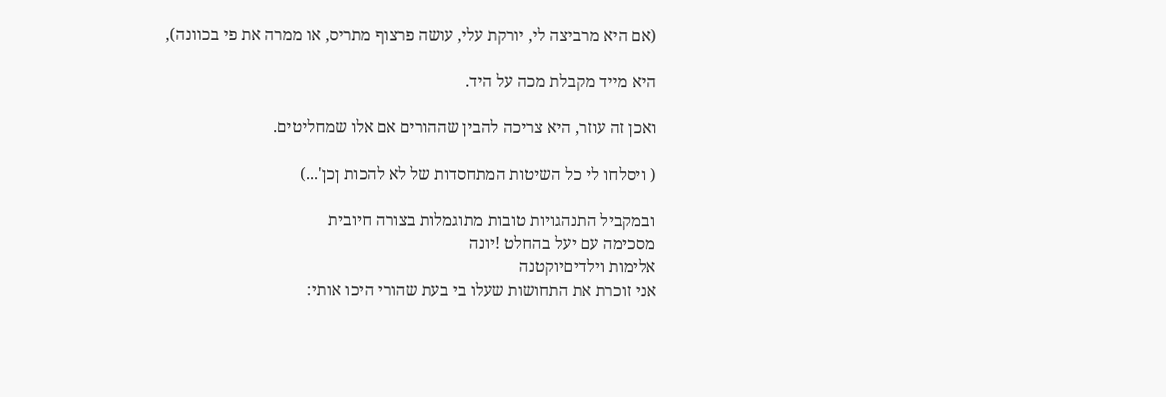(אם היא מרביצה לי, יורקת עלי, עושה פרצוף מתריס, או ממרה את פי בכוונה),

היא מייד מקבלת מכה על היד.

ואכן זה עוזר, היא צריכה להבין שההורים אם אלו שמחליטים.

( ויסלחו לי כל השיטות המתחסדות של לא להכות ןכן'...)

ובמקביל התנהגויות טובות מתוגמלות בצורה חיובית
מסכימה עם יעל בהחלט !יונה
אלימות וילדיםיוקטנה
אני זוכרת את התחושות שעלו בי בעת שהורי היכו אותי: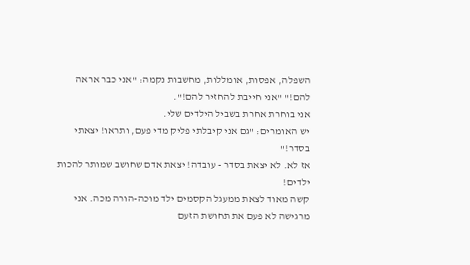השפלה, אפסות, אומללות, מחשבות נקמה: "אני כבר אראה להם!" "אני חייבת להחזיר להם!".
אני בוחרת אחרת בשביל הילדים שלי.
יש האומרים: "גם אני קיבלתי פליק מדי פעם, ותראו! יצאתי בסדר!"
אז לא. לא יצאת בסדר - עובדה! יצאת אדם שחושב שמותר להכות ילדים!
קשה מאוד לצאת ממעגל הקסמים ילד מוכה-הורה מכה. אני מרגישה לא פעם את תחושת הזעם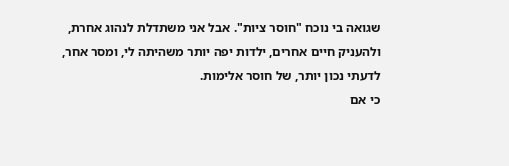שגואה בי נוכח "חוסר ציות". אבל אני משתדלת לנהוג אחרת, ולהעניק חיים אחרים, ילדות יפה יותר משהיתה לי, ומסר אחר, לדעתי נכון יותר, של חוסר אלימות.
כי אם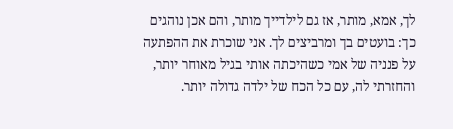לך, אמא, מותר, אז גם לילדייך מותר, והם אכן נוהגים כך: בועטים בך ומרביצים לך. אני שוכרת את ההפתעה על פנניה של אמי כשהיכתה אותי בגיל מאוחר יותר, והחזרתי לה, עם כל הכח של ילדה גדולה יותר.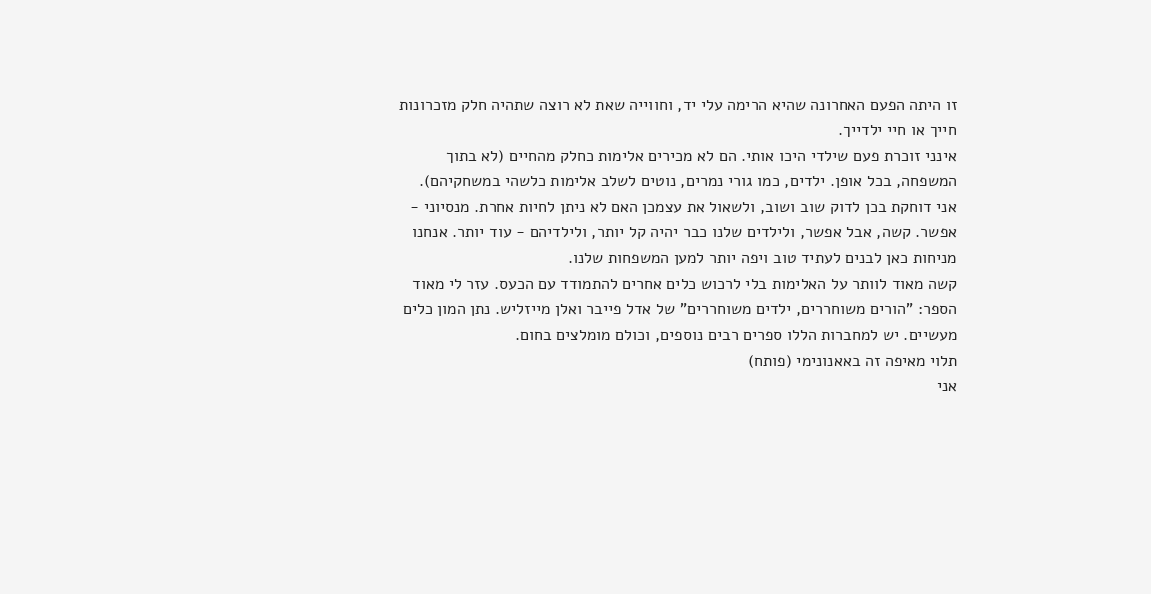זו היתה הפעם האחרונה שהיא הרימה עלי יד, וחווייה שאת לא רוצה שתהיה חלק מזכרונות חייך או חיי ילדייך.
אינני זוכרת פעם שילדי היכו אותי. הם לא מכירים אלימות כחלק מהחיים (לא בתוך המשפחה, בכל אופן. ילדים, כמו גורי נמרים, נוטים לשלב אלימות כלשהי במשחקיהם).
אני דוחקת בכן לדוק שוב ושוב, ולשאול את עצמכן האם לא ניתן לחיות אחרת. מנסיוני - אפשר. קשה, אבל אפשר, ולילדים שלנו כבר יהיה קל יותר, ולילדיהם - עוד יותר. אנחנו מניחות כאן לבנים לעתיד טוב ויפה יותר למען המשפחות שלנו.
קשה מאוד לוותר על האלימות בלי לרכוש כלים אחרים להתמודד עם הכעס. עזר לי מאוד הספר: "הורים משוחררים, ילדים משוחררים" של אדל פייבר ואלן מייזליש. נתן המון כלים מעשיים. יש למחברות הללו ספרים רבים נוספים, וכולם מומלצים בחום.
תלוי מאיפה זה באאנונימי (פותח)
אני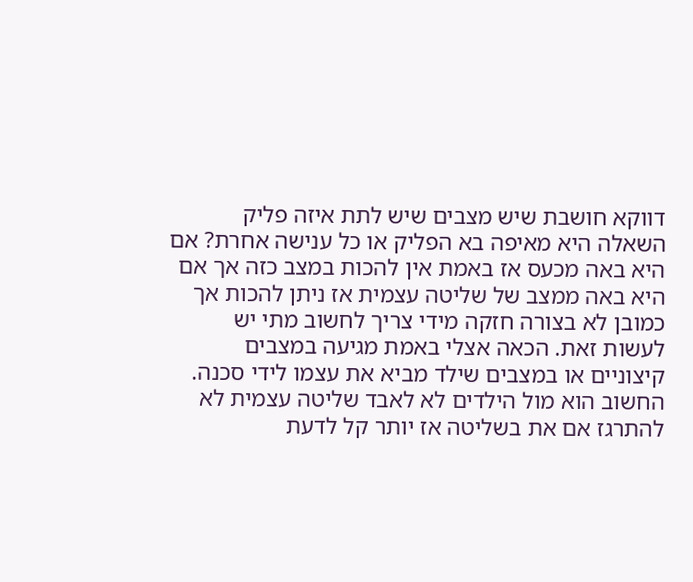דווקא חושבת שיש מצבים שיש לתת איזה פליק
השאלה היא מאיפה בא הפליק או כל ענישה אחרת? אם היא באה מכעס אז באמת אין להכות במצב כזה אך אם היא באה ממצב של שליטה עצמית אז ניתן להכות אך כמובן לא בצורה חזקה מידי צריך לחשוב מתי יש לעשות זאת. הכאה אצלי באמת מגיעה במצבים קיצוניים או במצבים שילד מביא את עצמו לידי סכנה. החשוב הוא מול הילדים לא לאבד שליטה עצמית לא להתרגז אם את בשליטה אז יותר קל לדעת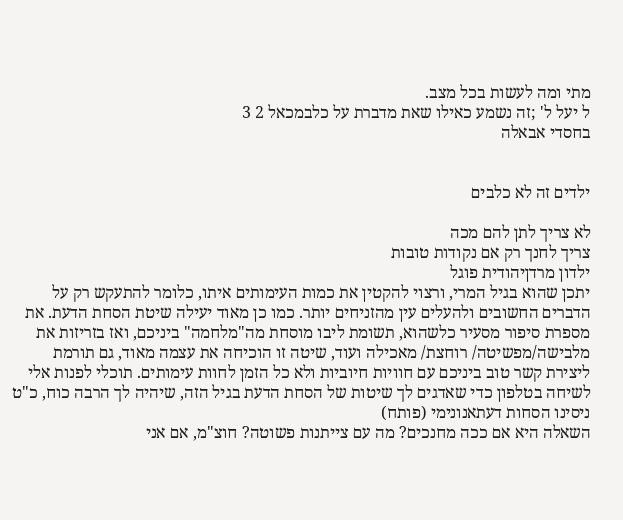מתי ומה לעשות בכל מצב.
ל יעל ל' ;זה נשמע כאילו שאת מדברת על כלבמכאל 2 3
בחסדי אבאלה


ילדים זה לא כלבים

לא צריך לתן להם מכה
צריך לחנך רק אם נקודות טובות
ילדון מרדןיהודית פוגל
יתכן שהוא בגיל המרי, ורצוי להקטין את כמות העימותים איתו, כלומר להתעקש רק על הדברים החשובים ולהעלים עין מהזניחים יותר. כמו כן מאוד יעילה שיטת הסחת הדעת. את מספרת סיפור מסעיר כלשהוא, תשומת ליבו מוסחת מה"מלחמה" ביניכם, ואז בזריזות את מלבישה/מפשיטה/ רוחצת/ מאכילה ועוד, שיטה זו הוכיחה את עצמה מאוד, גם תורמת ליצירת קשר טוב ביניכם עם חוויות חיוביות ולא כל הזמן לחוות עימותים. תוכלי לפנות אלי לשיחה בטלפון כדי שאדגים לך שיטות של הסחת הדעת בגיל הזה, שיהיה לך הרבה כוח, כ"ט
ניסינו הסחות דעתאנונימי (פותח)
השאלה היא אם ככה מחנכים? מה עם צייתנות פשוטה? חוצ"מ, אם אני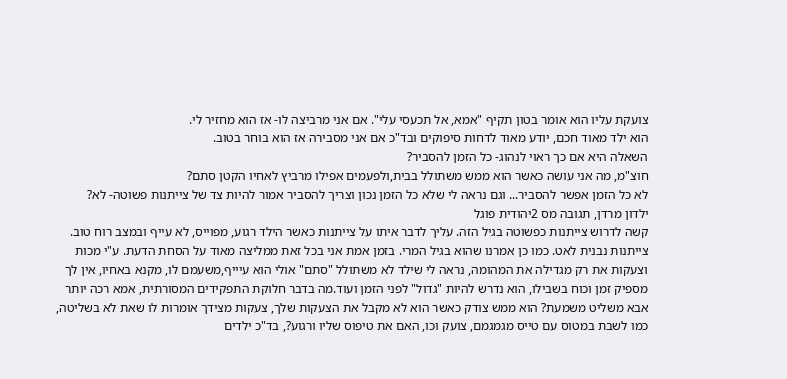צועקת עליו הוא אומר בטון תקיף "אמא, אל תכעסי עלי". אם אני מרביצה לו- אז הוא מחזיר לי.
הוא ילד מאוד חכם, יודע מאוד לדחות סיפוקים ובד"כ אם אני מסבירה אז הוא בוחר בטוב.
השאלה היא אם כך ראוי לנהוג- כל הזמן להסביר?
חוצ"מ, מה אני עושה כאשר הוא ממש משתולל בבית,ולפעמים אפילו מרביץ לאחיו הקטן סתם?
לא כל הזמן אפשר להסביר... וגם נראה לי שלא כל הזמן נכון וצריך להסביר אמור להיות צד של צייתנות פשוטה- לא?
ילדון מרדן, תגובה מס 2יהודית פוגל
קשה לדרוש צייתנות כפשוטה בגיל הזה. עליך לדבר איתו על צייתנות כאשר הילד רגוע, מפוייס, לא עייף ובמצב רוח טוב. צייתנות נבנית לאט. כמו כן אמרנו שהוא בגיל המרי. בזמן אמת אני בכל זאת ממליצה מאוד על הסחת הדעת. ע"י מכות וצעקות את רק מגדילה את המהומה, נראה לי שילד לא משתולל "סתם" אולי הוא עיייף,משעמם לו, מקנא באחיו, אין לך מספיק זמן וכוח בשבילו, הוא נדרש להיות "גדול" לפני הזמן ועוד.מה בדבר חלוקת התפקידים המסורתית, אמא רכה יותר אבא משליט משמעת? הוא ממש צודק כאשר הוא לא מקבל את הצעקות שלך, צעקות מצידך אומרות לו שאת לא בשליטה, כמו לשבת במטוס עם טייס מגמגמם, צועק וכו, האם את טיפוס שליו ורגוע?, בד"כ ילדים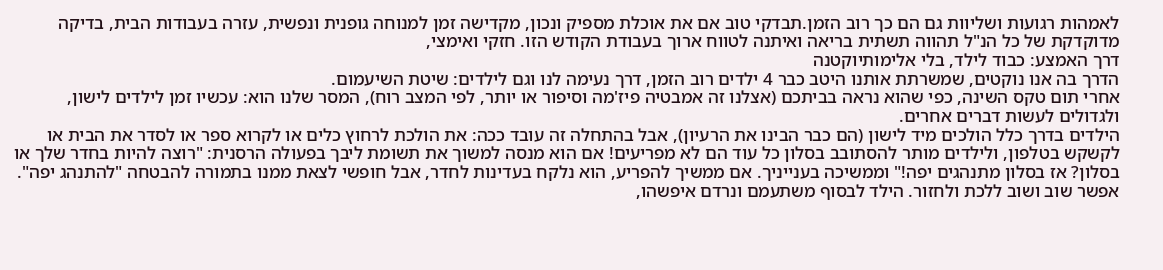לאמהות רגועות ושליוות גם הם כך רוב הזמן.תבדקי טוב אם את אוכלת מספיק ונכון, מקדישה זמן למנוחה גופנית ונפשית, עזרה בעבודות הבית, בדיקה מדוקדקת של כל הנ"ל תהווה תשתית בריאה ואיתנה לטווח ארוך בעבודת הקודש הזו. חזקי ואימצי,
דרך האמצע: כבוד לילד, בלי אלימותיוקטנה
הדרך בה אנו נוקטים, שמשרתת אותנו היטב כבר 4 ילדים רוב הזמן, דרך נעימה לנו וגם לילדים: שיטת השיעמום.
אחרי תום טקס השינה, כפי שהוא נראה בביתכם (אצלנו זה אמבטיה פיז'מה וסיפור או יותר, לפי המצב רוח), המסר שלנו הוא: עכשיו זמן לילדים לישון, ולגדולים לעשות דברים אחרים.
הילדים בדרך כלל הולכים מיד לישון (הם כבר הבינו את הרעיון), אבל בהתחלה זה עובד ככה: את הולכת לרחוץ כלים או לקרוא ספר או לסדר את הבית או לקשקש בטלפון, ולילדים מותר להסתובב בסלון כל עוד הם לא מפריעים! אם הוא מנסה למשוך את תשומת ליבך בפעולה הרסנית: "רוצה להיות בחדר שלך או בסלון? אז בסלון מתנהגים יפה!" וממשיכה בענייניך. אם ממשיך להפריע, הוא נלקח בעדינות לחדר, אבל חופשי לצאת ממנו בתמורה להבטחה "להתנהג יפה". אפשר שוב ושוב ללכת ולחזור. הילד לבסוף משתעמם ונרדם איפשהו,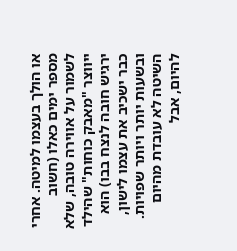או הולך בעצמו למיטה. אחרי מספר ימים כאלו (חשוב לשמור על אווירה טובה, שלא ייווצר "מאבק כוחות" שהילד ירגיש חובה לנצח בבו) הוא כבר ישכיב את עצמו לישון, ובשעות יותר ויותר שפויות.
השיטה לא עובדת מהיום להיום, אבל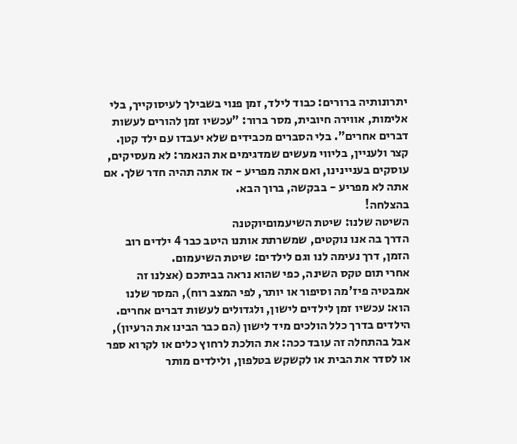יתרונותיה ברורים: כבוד לילד, זמן פנוי בשבילך לעיסוקייך, בלי אלימות, אווירה חיובית, מסר ברור: "עכשיו זמן להורים לעשות דברים אחרים". בלי הסברים מכבידים שלא יעבדו עם ילד קטן. קצר ולעניין, בליווי מעשים שמדגימים את הנאמר: לא מעסיקים, עוסקים בעניינינו, ואם אתה מפריע - אז אתה תהיה חדר שלך. אם אתה לא מפריע - בבקשה, ברוך הבא.
בהצלחה!
השיטה שלנו: שיטת השיעמוםיוקטנה
הדרך בה אנו נוקטים, שמשרתת אותנו היטב כבר 4 ילדים רוב הזמן, דרך נעימה לנו וגם לילדים: שיטת השיעמום.
אחרי תום טקס השינה, כפי שהוא נראה בביתכם (אצלנו זה אמבטיה פיז'מה וסיפור או יותר, לפי המצב רוח), המסר שלנו הוא: עכשיו זמן לילדים לישון, ולגדולים לעשות דברים אחרים.
הילדים בדרך כלל הולכים מיד לישון (הם כבר הבינו את הרעיון), אבל בהתחלה זה עובד ככה: את הולכת לרחוץ כלים או לקרוא ספר או לסדר את הבית או לקשקש בטלפון, ולילדים מותר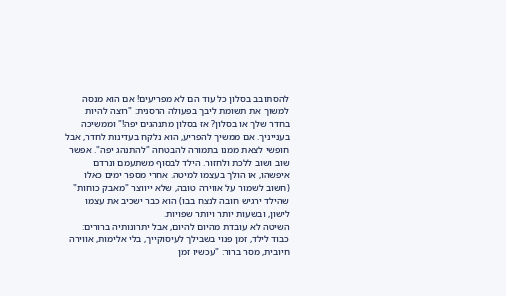להסתובב בסלון כל עוד הם לא מפריעים! אם הוא מנסה למשוך את תשומת ליבך בפעולה הרסנית: "רוצה להיות בחדר שלך או בסלון? אז בסלון מתנהגים יפה!" וממשיכה בענייניך. אם ממשיך להפריע, הוא נלקח בעדינות לחדר, אבל חופשי לצאת ממנו בתמורה להבטחה "להתנהג יפה". אפשר שוב ושוב ללכת ולחזור. הילד לבסוף משתעמם ונרדם איפשהו, או הולך בעצמו למיטה. אחרי מספר ימים כאלו (חשוב לשמור על אווירה טובה, שלא ייווצר "מאבק כוחות" שהילד ירגיש חובה לנצח בבו) הוא כבר ישכיב את עצמו לישון, ובשעות יותר ויותר שפויות.
השיטה לא עובדת מהיום להיום, אבל יתרונותיה ברורים: כבוד לילד, זמן פנוי בשבילך לעיסוקייך, בלי אלימות, אווירה חיובית, מסר ברור: "עכשיו זמן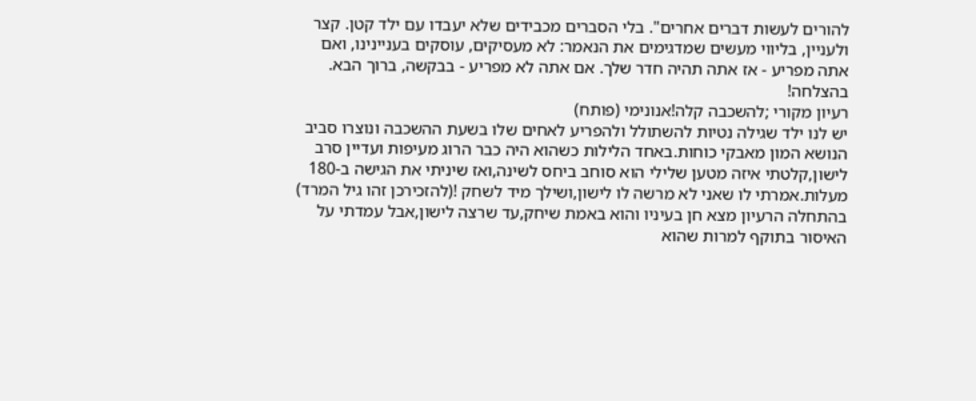להורים לעשות דברים אחרים". בלי הסברים מכבידים שלא יעבדו עם ילד קטן. קצר ולעניין, בליווי מעשים שמדגימים את הנאמר: לא מעסיקים, עוסקים בעניינינו, ואם אתה מפריע - אז אתה תהיה חדר שלך. אם אתה לא מפריע - בבקשה, ברוך הבא.
בהצלחה!
רעיון מקורי ;להשכבה קלה!אנונימי (פותח)
יש לנו ילד שגילה נטיות להשתולל ולהפריע לאחים שלו בשעת ההשכבה ונוצרו סביב הנושא המון מאבקי כוחות.באחד הלילות כשהוא היה כבר הרוג מעיפות ועדיין סרב לישון,קלטתי איזה מטען שלילי הוא סוחב ביחס לשינה,ואז שיניתי את הגישה ב-180 מעלות.אמרתי לו שאני לא מרשה לו לישון,ושילך מיד לשחק !(להזכירכן זהו גיל המרד) בהתחלה הרעיון מצא חן בעיניו והוא באמת שיחק,עד שרצה לישון,אבל עמדתי על האיסור בתוקף למרות שהוא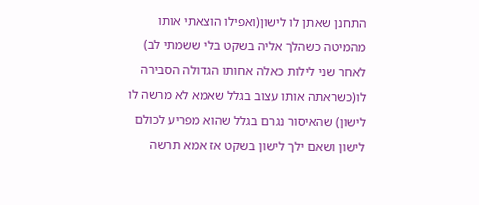התחנן שאתן לו לישון(ואפילו הוצאתי אותו מהמיטה כשהלך אליה בשקט בלי ששמתי לב) לאחר שני לילות כאלה אחותו הגדולה הסבירה לו(כשראתה אותו עצוב בגלל שאמא לא מרשה לו לישון) שהאיסור נגרם בגלל שהוא מפריע לכולם לישון ושאם ילך לישון בשקט אז אמא תרשה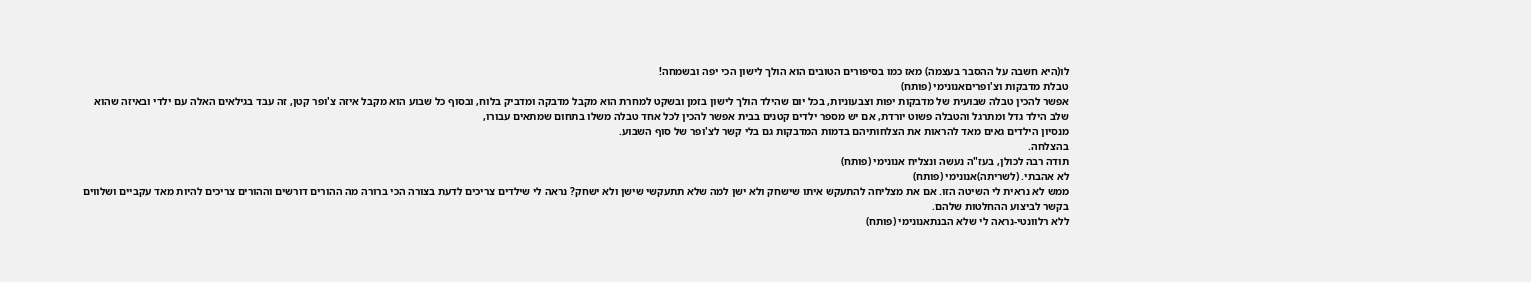לו(היא חשבה על ההסבר בעצמה) מאז כמו בסיפורים הטובים הוא הולך לישון הכי יפה ובשמחה!
טבלת מדבקות וצ'ופריםאנונימי (פותח)
אפשר להכין טבלה שבועית של מדבקות יפות וצבעוניות, בכל יום שהילד הולך לישון בזמן ובשקט למחרת הוא מקבל מדבקה ומדביק בלוח, ובסוף כל שבוע הוא מקבל איזה צ'ופר קטן, זה עבד בגילאים האלה עם ילדי ובאיזה שהוא שלב הילד גדל ומתרגל והטבלה פשוט יורדת, אם יש מספר ילדים קטנים בבית אפשר להכין לכל אחד טבלה משלו בתחום שמתאים עבורו,
מנסיון הילדים גאים מאד להראות את הצלחותיהם בדמות המדבקות גם בלי קשר לצ'ופר של סוף השבוע.
בהצלחה.
תודה רבה לכולן, בעז"ה נעשה ונצליח אנונימי (פותח)
לא אהבתי. (לשריתה)אנונימי (פותח)
ממש לא נראית לי השיטה הזו. אם את מצליחה להתעקש איתו שישחק ולא ישן למה שלא תתעקשי שישן ולא ישחק? נראה לי שילדים צריכים לדעת בצורה הכי ברורה מה ההורים דורשים וההורים צריכים להיות מאד עקביים ושלווים בקשר לביצוע ההחלטות שלהם.
ללא רלוונטי-נראה לי שלא הבנתאנונימי (פותח)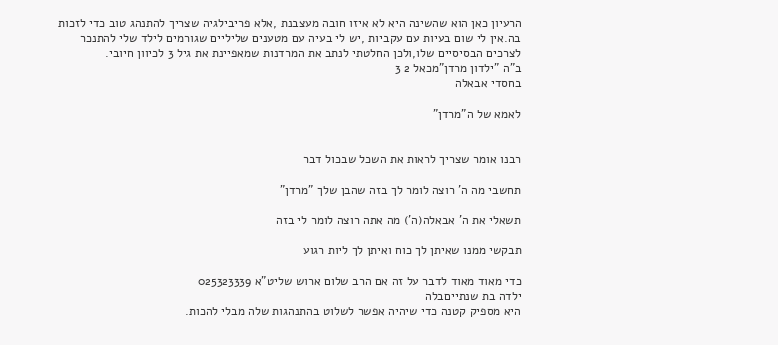הרעיון כאן הוא שהשינה היא לא איזו חובה מעצבנת ,אלא פריבילגיה שצריך להתנהג טוב כדי לזכות בה.אין לי שום בעיות עם עקביות ,יש לי בעיה עם מטענים שליליים שגורמים לילד שלי להתנכר לצרכים הבסיסיים שלו,ולכן החלטתי לנתב את המרדנות שמאפיינת את גיל 3 לכיוון חיובי.
ב"ה "ילדון מרדן"מכאל 2 3
בחסדי אבאלה

לאמא של ה"מרדן"


רבנו אומר שצריך לראות את השכל שבכול דבר

תחשבי מה ה' רוצה לומר לך בזה שהבן שלך "מרדן"

תשאלי את ה' אבאלה(ה') מה אתה רוצה לומר לי בזה

תבקשי ממנו שאיתן לך כוח ואיתן לך ליות רגוע

כדי מאוד מאוד לדבר על זה אם הרב שלום ארוש שליט"א 025323339
ילדה בת שנתייםבלה
היא מספיק קטנה כדי שיהיה אפשר לשלוט בהתנהגות שלה מבלי להכות.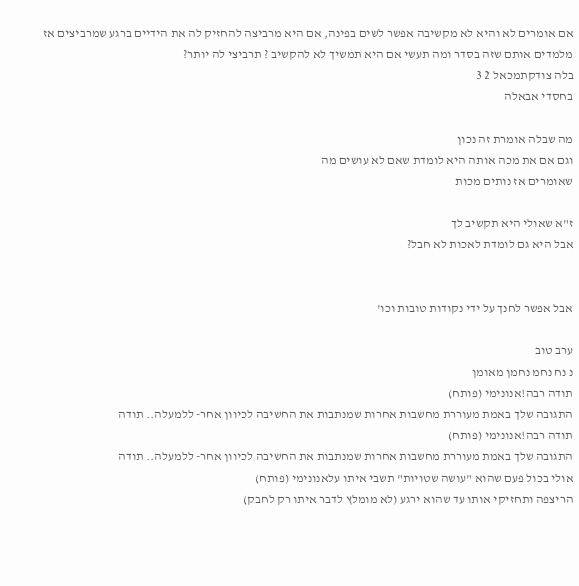אם אומרים לא והיא לא מקשיבה אפשר לשים בפינה, אם היא מרביצה להחזיק לה את הידיים ברגע שמרביצים אז מלמדים אותם שזה בסדר ומה תעשי אם היא תמשיך לא להקשיב ? תרביצי לה יותר?
בלה צודקתמכאל 2 3
בחסדי אבאלה

מה שבלה אומרת זה נכון
וגם אם את מכה אותה היא לומדת שאם לא עושים מה
שאומרים אז נותים מכות

ז"א שאולי היא תקשיב לך
אבל היא גם לומדת לאכות לא חבל?


אבל אפשר לחנך על ידי נקודות טובות וכו'

ערב טוב
נ נח נחמ נחמן מאומן
תודה רבה!אנונימי (פותח)
התגובה שלך באמת מעוררת מחשבות אחרות שמנתבות את החשיבה לכיוון אחר- ללמעלה.. תודה
תודה רבה!אנונימי (פותח)
התגובה שלך באמת מעוררת מחשבות אחרות שמנתבות את החשיבה לכיוון אחר- ללמעלה.. תודה
אולי בכול פעם שהוא "עושה שטויות" תשבי איתו עלאנונימי (פותח)
הריצפה ותחזיקי אותו עד שהוא ירגע (לא מומלץ לדבר איתו רק לחבק)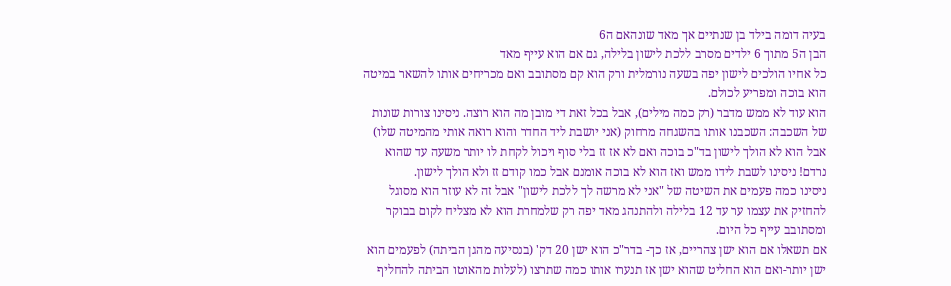בעיה דומה בילד בן שנתיים אך מאד שונהאם ה6
הבן ה5 מתוך 6 ילדים מסרב ללכת לישון בלילה, גם אם הוא עייף מאד
כל אחיו הולכים לישון יפה בשעה נורמלית ורק הוא קם מסתובב ואם מכריחים אותו להשאר במיטה הוא בוכה ומפריע לכולם.
הוא עוד לא ממש מדבר (רק כמה מילים), אבל בכל זאת די מובן מה הוא רוצה. ניסינו צורות שונות של השכבה: השכבנו אותו בהשגחה מרחוק (אני יושבת ליד החדר והוא רואה אותי מהמיטה שלו) אבל הוא לא הולך לישון בד"כ בוכה ואם לא אז זז בלי סוף ויכול לקחת לו יותר משעה עד שהוא נרדם! ניסינו לשבת לידו ממש ואז הוא לא בוכה אומנם אבל כמו קודם זז ולא הולך לישון.
ניסינו כמה פעמים את השיטה של "אני לא מרשה לך ללכת לישון" אבל זה לא עוזר הוא מסוגל להחזיק את עצמו ער עד 12 בלילה ולהתנהג מאד יפה רק שלמחרת הוא לא מצליח לקום בבוקר ומסתובב עייף כל היום.
אם תשאלו אם הוא ישן צהריים, אז כך- בדר"כ הוא ישן 20 דק' (בנסיעה מהגן הביתה) לפעמים הוא ישן יותר-ואם הוא החליט שהוא ישן אז תנערו אותו כמה שתרצו (לעלות מהאוטו הביתה להחליף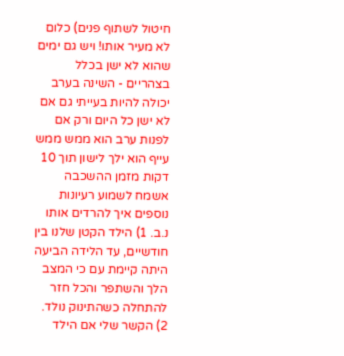חיטול לשתוף פנים) כלום לא מעיר אותו! ויש גם ימים שהוא לא ישן בכלל בצהריים - השינה בערב יכולה להיות בעייתי גם אם לא ישן כל היום ורק אם לפנות ערב הוא ממש ממש עייף הוא ילך לישון תוך 10 דקות מזמן ההשכבה
אשמח לשמוע רעיונות נוספים איך להרדים אותו
נ.ב. 1) הילד הקטן שלנו בין חודשיים, עד הלידה הביעה היתה קיימת עם כי המצב הלך והשתפר והכל חזר להתחלה כשהתינוק נולד.
2) הקשר שלי אם הילד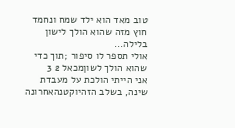טוב מאד הוא ילד שמח ונחמד חוץ מזה שהוא הולך לישון בלילה...
אולי תספר לו סיפור ;תוך כדי שהוא הולך לשוןמכאל 2 3
אני הייתי הולכת על מעבדת שינה, בשלב הזהיוקטנהאחרונה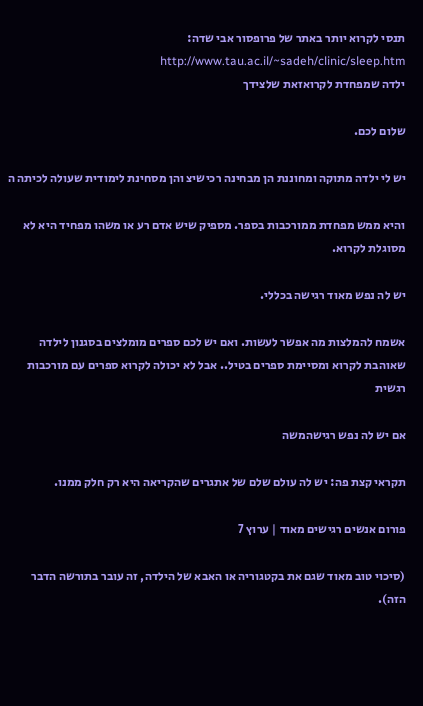תנסי לקרוא יותר באתר של פרופסור אבי שדה: http://www.tau.ac.il/~sadeh/clinic/sleep.htm
ילדה שמפחדת לקרואזאת שלצידך

שלום לכם.

יש לי ילדה מתוקה ומחוננת הן מבחינה רכישיצ והן מסחינת לימודית שעולה לכיתה ה

והיא ממש מפחדת ממורכבות בספר. מספיק שיש אדם רע או משהו מפחיד היא לא מסוגלת לקרוא.

יש לה נפש מאוד רגישה בכללי.

אשמח להמלצות מה אפשר לעשות. ואם יש לכם ספרים מומלצים בסגנון לילדה שאוהבת לקרוא ומסיימת ספרים בטיל.. אבל לא יכולה לקרוא ספרים עם מורכבות רגשית

אם יש לה נפש רגישהמשה

תקראי קצת פה: יש לה עולם שלם של אתגרים שהקריאה היא רק חלק ממנו.

פורום אנשים רגישים מאוד | ערוץ 7

(סיכוי טוב מאוד שגם את בקטגוריה או האבא של הילדה, זה עובר בתורשה הדבר הזה).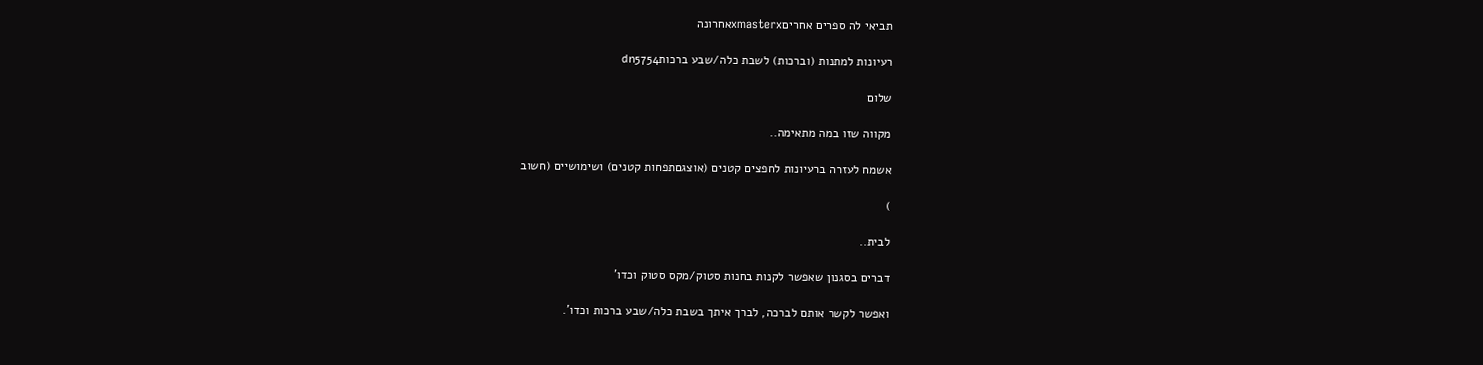תביאי לה ספרים אחריםxmasterxאחרונה

רעיונות למתנות (וברכות) לשבת כלה/שבע ברכותdn5754

שלום

מקווה שזו במה מתאימה..

אשמח לעזרה ברעיונות לחפצים קטנים (אוצגםתפחות קטנים) ושימושיים (חשוב

)

לבית..

דברים בסגנון שאפשר לקנות בחנות סטוק/מקס סטוק וכדו'

ואפשר לקשר אותם לברכה, לברך איתך בשבת כלה/שבע ברכות וכדו'.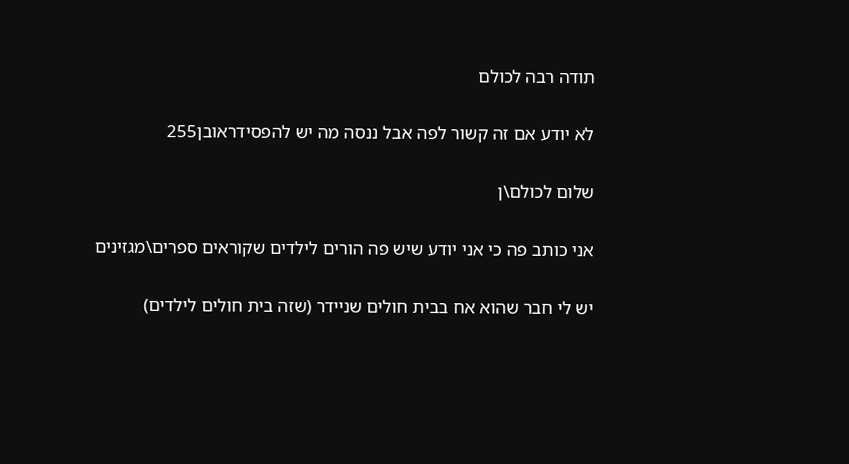תודה רבה לכולם

לא יודע אם זה קשור לפה אבל ננסה מה יש להפסידראובן255

שלום לכולם\ן

אני כותב פה כי אני יודע שיש פה הורים לילדים שקוראים ספרים\מגזינים

יש לי חבר שהוא אח בבית חולים שניידר (שזה בית חולים לילדים)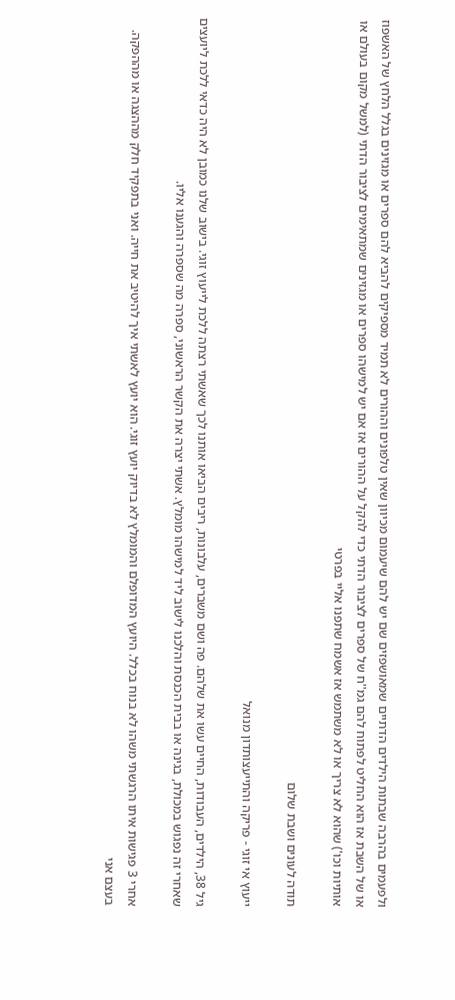ולפעמים בהרבה שבתות הילדים הדתיים שמאושפזים שם יש להם שיעמום מכיוון שאין טלפונים וההורים לא תמיד מספיקים להביא להם ספרים או מגזינים בגלל הלחץ של האשפוז או של השבת אז הוא החליט לפתוח להם גמ''ח של ספרים לציבור הדתי כדי להקל על ההורים אז אם יש למישהו ספרים או מגזינים שמתאימים לציבור הדתי (למשל מקום בעולם או אותיות וכו') שהוא לא צריך או לא משתמש אז אשמח שתפנו אליי בפרטי

תודה לעונים ושבת שלום

ייעוץ אי זוגי - פריקה והתייעצותדון מנואל

גיל 38, הילדים, העבודות, החיים עשו את שלהם. פה ושם משברים, עלבונות, ריבים הביאו אותנו לכך שאשתי רצתה ללכת לייעוץ זוגי. בישוב שלנו כמובן לא היה כדאי ללכת ליועצים שאחרי זה נפגוש במכולת, בגינה או בבית הכנסת והלכנו לישוב ליד למישהו מומלץ. אשתי יצרה את הקשר הראשוני, ספרה מה שספרה והגענו אליו.

אחרי 3 פגישות איתו הרגשתי משהו לא בנוח בכלל. היועץ המדופלם והמומלץ לא בדיוק יועץ זוגי. הוא יועץ לאשתי איך להיטיב את חייה. ואני בתפקיד חלק מההצגה או מההפקה. בעצם אני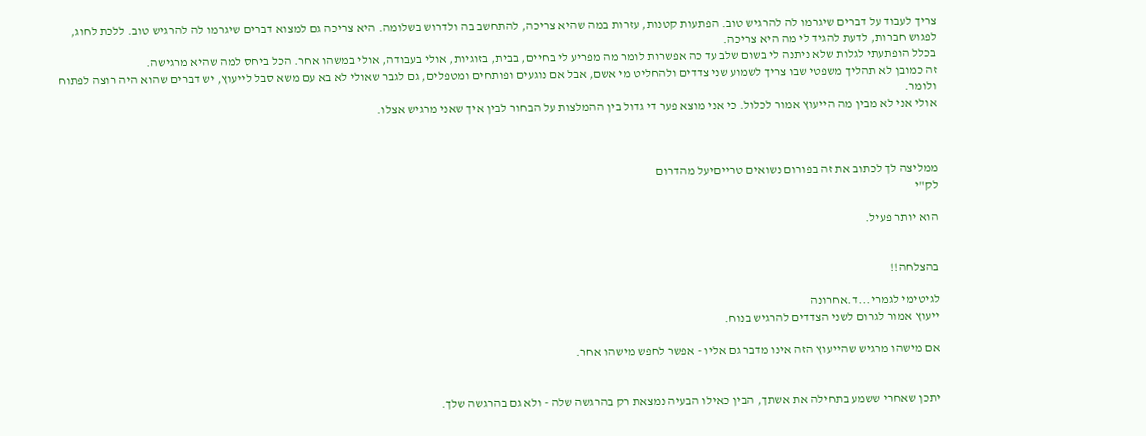צריך לעבוד על דברים שיגרמו לה להרגיש טוב. הפתעות קטנות, עזרות במה שהיא צריכה, להתחשב בה ולדרוש בשלומה. היא צריכה גם למצוא דברים שיגרמו לה להרגיש טוב. ללכת לחוג, לפגוש חברות, לדעת להגיד לי מה היא צריכה.
בכלל הופתעתי לגלות שלא ניתנה לי בשום שלב עד כה אפשרות לומר מה מפריע לי בחיים, בבית, בזוגיות, אולי בעבודה, אולי במשהו אחר. הכל ביחס למה שהיא מרגישה.
זה כמובן לא תהליך משפטי שבו צריך לשמוע שני צדדים ולהחליט מי אשם, אבל אם נוגעים ופותחים ומטפלים, גם לגבר שאולי לא בא עם משא סבל לייעוץ, יש דברים שהוא היה רוצה לפתוח ולומר.
אולי אני לא מבין מה הייעוץ אמור לכלול. כי אני מוצא פער די גדול בין ההמלצות על הבחור לבין איך שאני מרגיש אצלו.



ממליצה לך לכתוב את זה בפורום נשואים טרייםיעל מהדרום
לק"י

הוא יותר פעיל.


בהצלחה!!

לגיטימי לגמרי...ד.אחרונה
ייעוץ אמור לגרום לשני הצדדים להרגיש בנוח.

אם מישהו מרגיש שהייעוץ הזה אינו מדבר גם אליו - אפשר לחפש מישהו אחר.


יתכן שאחרי ששמע בתחילה את אשתך, הבין כאילו הבעיה נמצאת רק בהרגשה שלה - ולא גם בהרגשה שלך.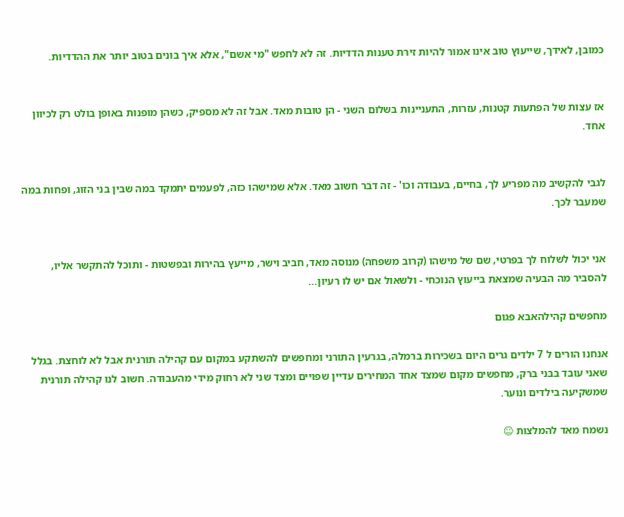כמובן, לאידך, שייעוץ טוב אינו אמור להיות זירת טענות הדדיות. זה לא לחפש "מי אשם", אלא איך בונים בטוב יותר את ההדדיות.


אז עצות של הפתעות קטנות, עזרות, התעניינות בשלום השני - הן טובות מאד. אבל זה לא מספיק, כשהן מופנות באופן בולט רק לכיוון אחד.


לגבי להקשיב מה מפריע לך, בחיים, בעבודה וכו' - זה דבר חשוב מאד. אלא שמישהו כזה, לפעמים יתמקד במה שבין בני הזוג, ופחות במה שמעבר לכך.


אני יכול לשלוח לך בפרטי, שם של מישהו (קרוב משפחה) מנוסה מאד, חביב וישר, מייעץ בהירות ובפשטות - ותוכל להתקשר אליו, להסביר מה הבעיה שמצאת בייעוץ הנוכחי - ולשאול אם יש לו רעיון...

מחפשים קהילהאבא פגום

אנחנו הורים ל 7 ילדים גרים היום בשכירות ברמלה, בגרעין התורני ומחפשים להשתקע במקום עם קהילה תורנית אבל לא לוחצת. בגלל שאני עובד בבני ברק, מחפשים מקום שמצד אחד המחירים עדיין שפויים ומצד שני לא רחוק מידי מהעבודה. חשוב לנו קהילה תורנית שמשקיעה בילדים ונוער.

נשמח מאד להמלצות ☺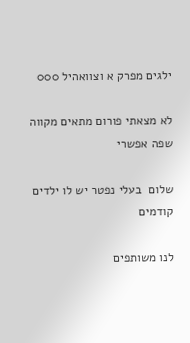ילגים מפרק א וצוואהיל 000

לא מצאתי פורום מתאים מקווה שפה אפשרי

שלום  בעלי נפטר יש לו ילדים קודמים

לנו משותפים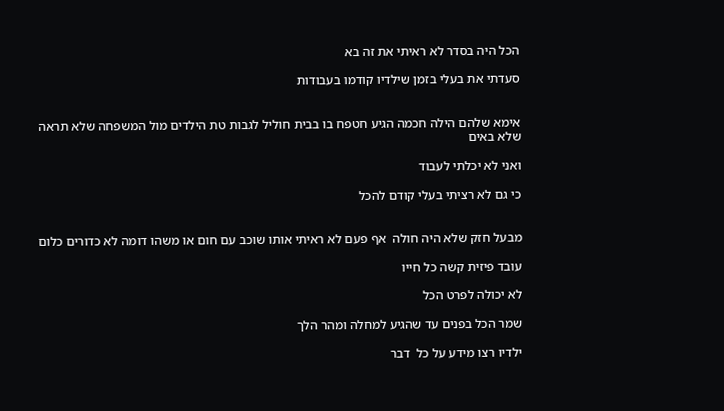הכל היה בסדר לא ראיתי את זה בא

סעדתי את בעלי בזמן שילדיו קודמו בעבודות


אימא שלהם הילה חכמה הגיע חטפח בו בבית חוליל לגבות טת הילדים מול המשפחה שלא תראה שלא באים

ואני לא יכלתי לעבוד

כי גם לא רציתי בעלי קודם להכל


מבעל חזק שלא היה חולה  אף פעם לא ראיתי אותו שוכב עם חום או משהו דומה לא כדורים כלום

עובד פיזית קשה כל חייו

לא יכולה לפרט הכל

שמר הכל בפנים עד שהגיע למחלה ומהר הלך

ילדיו רצו מידע על כל  דבר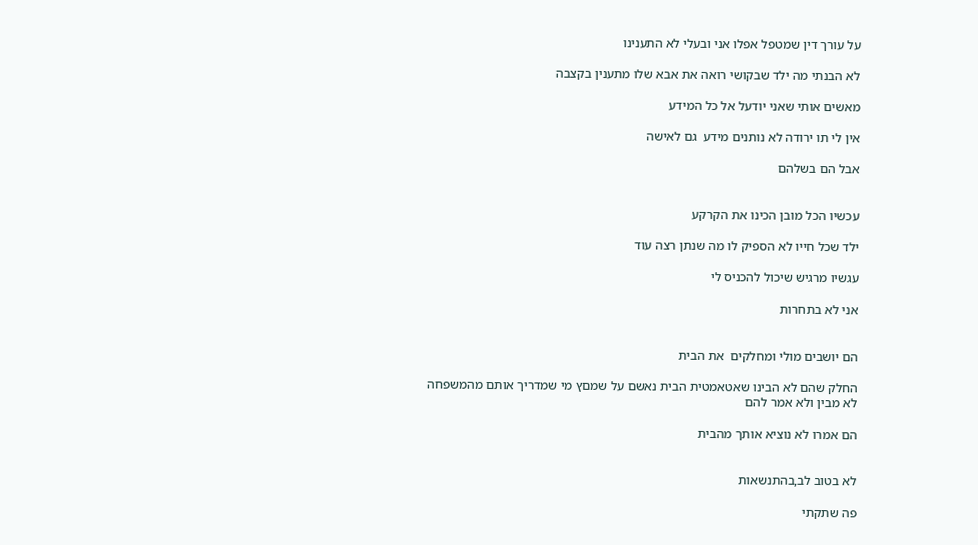על עורך דין שמטפל אפלו אני ובעלי לא התענינו

לא הבנתי מה ילד שבקושי רואה את אבא שלו מתענין בקצבה

מאשים אותי שאני יודעל אל כל המידע

אין לי תו ירודה לא נותנים מידע  גם לאישה

אבל הם בשלהם


עכשיו הכל מובן הכינו את הקרקע

ילד שכל חייו לא הספיק לו מה שנתן רצה עוד

עגשיו מרגיש שיכול להכניס לי

אני לא בתחרות


הם יושבים מולי ומחלקים  את הבית

החלק שהם לא הבינו שאטאמטית הבית נאשם על שמםץ מי שמדריך אותם מהמשפחה לא מבין ולא אמר להם

הם אמרו לא נוציא אותך מהבית


לא בטוב לב,בהתנשאות

פה שתקתי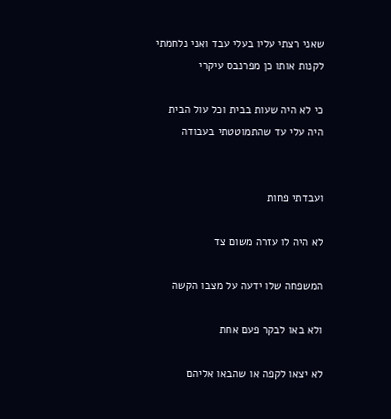שאני רצתי עליו בעלי עבד ואני נלחמתי לקנות אותו כן מפרנבס עיקרי

כי לא היה שעות בבית וכל עול הבית היה עלי עד שהתמוטטתי בעבודה


ועבדתי פחות

לא היה לו עזרה משום צד

המשפחה שלו ידעה על מצבו הקשה

ולא באו לבקר פעם אחת

לא יצאו לקפה או שהבאו אליהם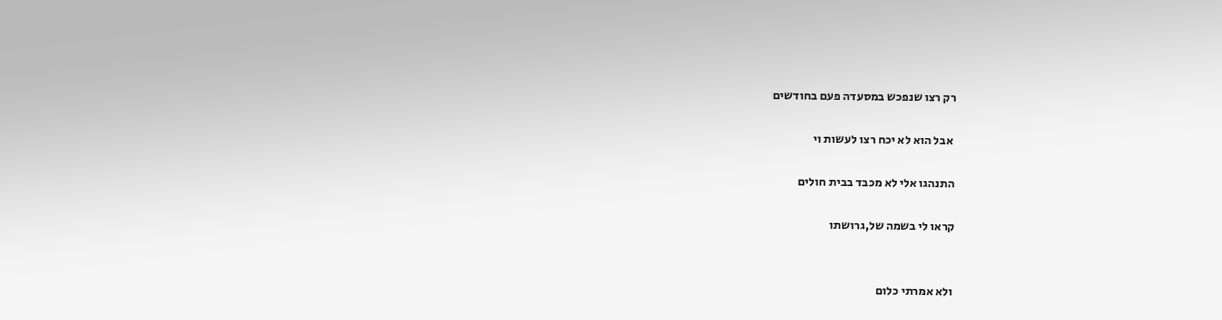רק רצו שנפכש במסעדה פעם בחודשים

 אבל הוא לא יכח רצו לעשות וי

התנהגו אלי לא מכבד בבית חולים

קראו לי בשמה של,גרושתו


ולא אמרתי כלום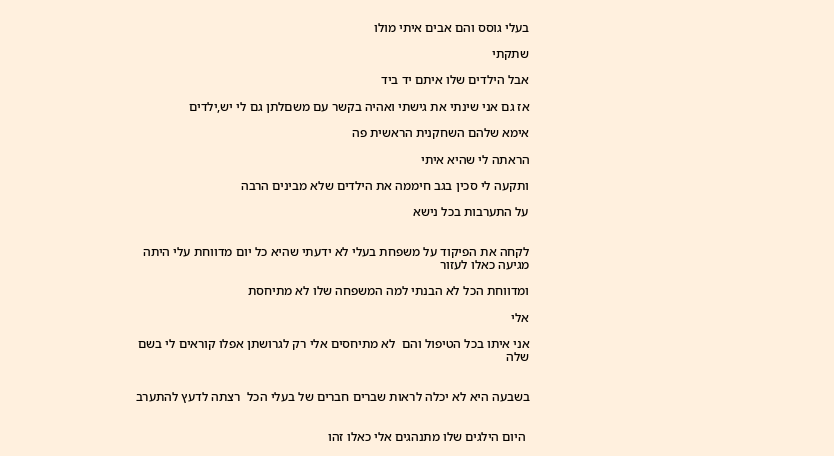בעלי גוסס והם אבים איתי מולו

שתקתי

אבל הילדים שלו איתם יד ביד

אז גם אני שינתי את גישתי ואהיה בקשר עם משםלתן גם לי יש,ילדים

אימא שלהם השחקנית הראשית פה

הראתה לי שהיא איתי

ותקעה לי סכין בגב חיממה את הילדים שלא מבינים הרבה

על התערבות בכל נישא


לקחה את הפיקוד על משפחת בעלי לא ידעתי שהיא כל יום מדווחת עלי היתה מגיעה כאלו לעזור

ומדווחת הכל לא הבנתי למה המשפחה שלו לא מתיחסת

אלי

אני איתו בכל הטיפול והם  לא מתיחסים אלי רק לגרושתן אפלו קוראים לי בשם שלה


בשבעה היא לא יכלה לראות שברים חברים של בעלי הכל  רצתה לדעץ להתערב


 היום הילגים שלו מתנהגים אלי כאלו זהו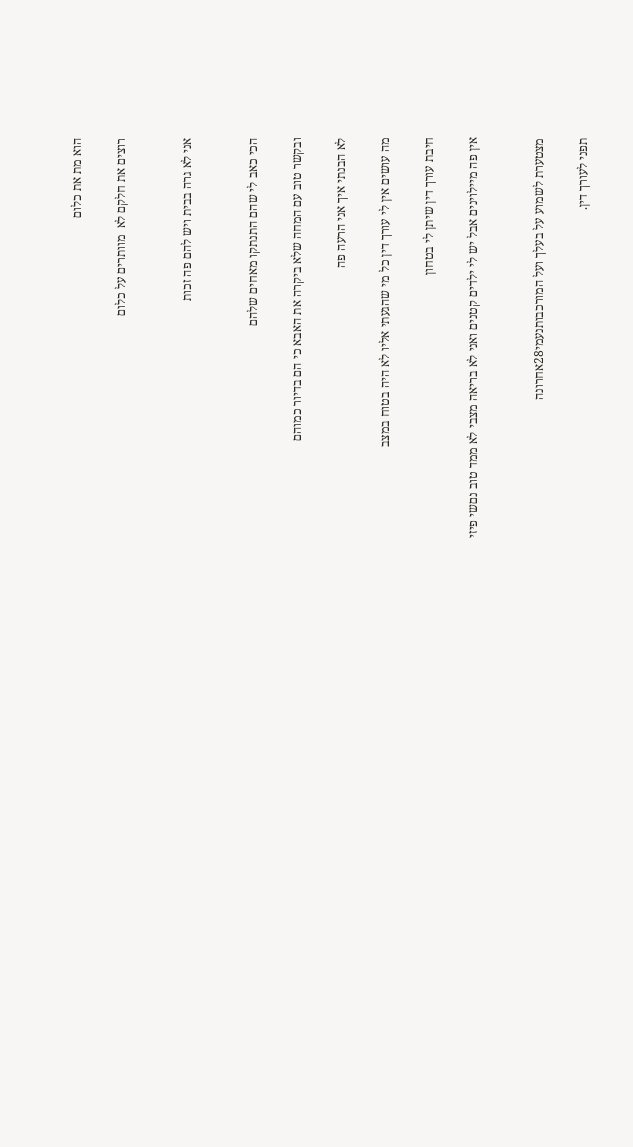הוא מת את כלום

רוצים את חלקם לא  מוותרים על כלום


אני לא גרה בבית ויש להם פה זכות


הכי כאב לי שהם התנתקו מאחים שלהם

ובקשר טוב עם המחה שלא ביקרה את האבא כי הם בדיור כמוהם

לא הבנתי איך אני הרעה פה

מה עושים אין לי עורך דין כל מי שהגעתי אליו לא היה בטוח במצב

חיבת עורך דין שיתן לי בטחון

אין פה מיילוינים אבל יש לי ילדים קטנים ואני לא בריאה מצבי לא ממד טוב נםשי פיזי


מצטערת לשמוע על בעלך ועל המורכבותנעמי28אחרונה

תפני לעורך דין.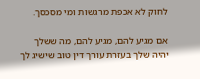לחוק לא אכפת מרגשות ומי מסכסך.

אם מגיע להם, מגיע להם, מה ששלך יהיה שלך בעזרת עורך דין טוב שישיג לך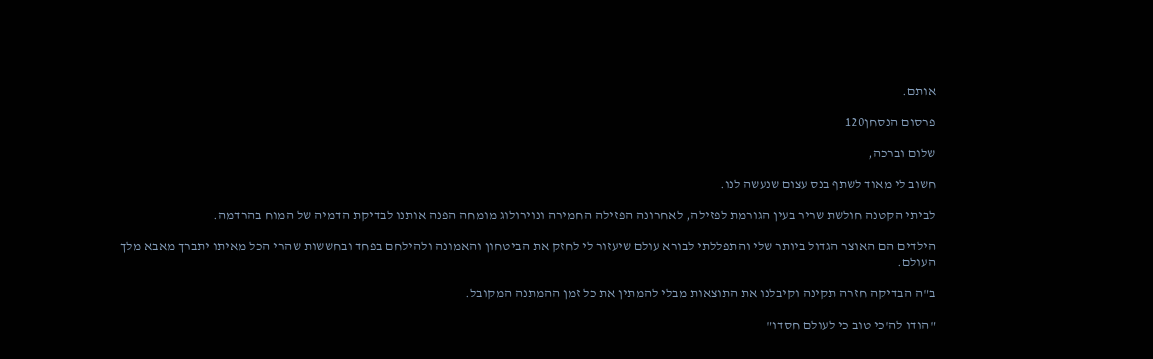אותם.

פרסום הנסחן120

שלום וברכה,

חשוב לי מאוד לשתף בנס עצום שנעשה לנו.

לביתי הקטנה חולשת שריר בעין הגורמת לפזילה, לאחרונה הפזילה החמירה ונוירולוג מומחה הפנה אותנו לבדיקת הדמיה של המוח בהרדמה.

הילדים הם האוצר הגדול ביותר שלי והתפללתי לבורא עולם שיעזור לי לחזק את הביטחון והאמונה ולהילחם בפחד ובחששות שהרי הכל מאיתו יתברך מאבא מלך העולם.

ב"ה הבדיקה חזרה תקינה וקיבלנו את התוצאות מבלי להמתין את כל זמן ההמתנה המקובל.

"הודו לה'כי טוב כי לעולם חסדו"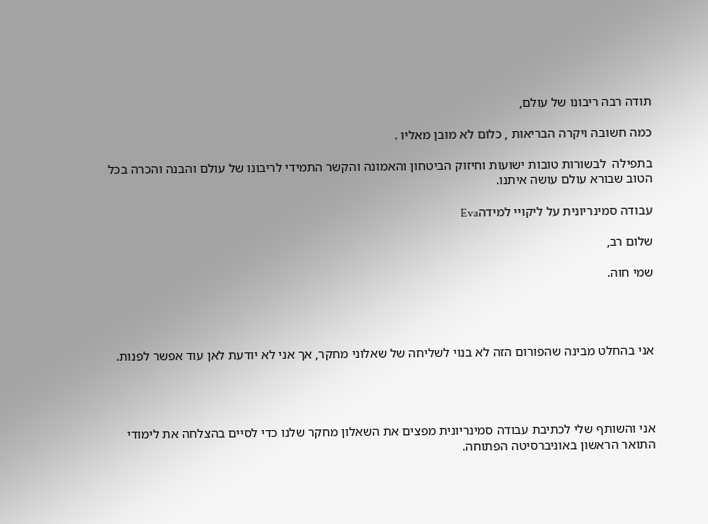תודה רבה ריבונו של עולם,

כמה חשובה ויקרה הבריאות , כלום לא מובן מאליו .

בתפילה  לבשורות טובות ישועות וחיזוק הביטחון והאמונה והקשר התמידי לריבונו של עולם והבנה והכרה בכל הטוב שבורא עולם עושה איתנו.

עבודה סמינריונית על ליקויי למידהEva

שלום רב,

שמי חוה.




אני בהחלט מבינה שהפורום הזה לא בנוי לשליחה של שאלוני מחקר, אך אני לא יודעת לאן עוד אפשר לפנות.




אני והשותף שלי לכתיבת עבודה סמינריונית מפצים את השאלון מחקר שלנו כדי לסיים בהצלחה את לימודי התואר הראשון באוניברסיטה הפתוחה.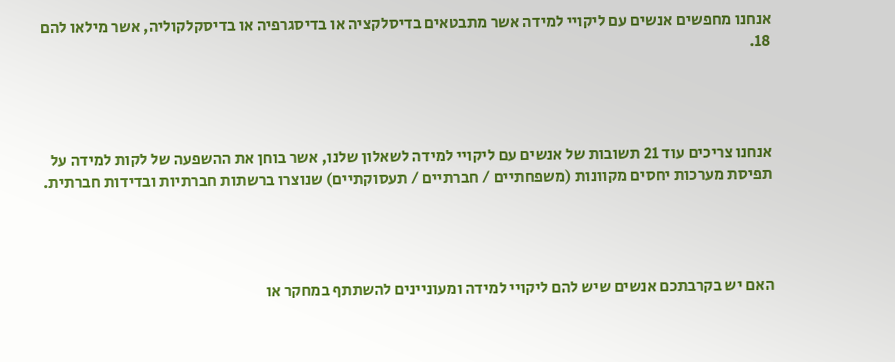אנחנו מחפשים אנשים עם ליקויי למידה אשר מתבטאים בדיסלקציה או בדיסגרפיה או בדיסקלקוליה, אשר מילאו להם 18.




אנחנו צריכים עוד 21 תשובות של אנשים עם ליקויי למידה לשאלון שלנו, אשר בוחן את ההשפעה של לקות למידה על תפיסת מערכות יחסים מקוונות (משפחתיים / חברתיים / תעסוקתיים) שנוצרו ברשתות חברתיות ובדידות חברתית.




האם יש בקרבתכם אנשים שיש להם ליקויי למידה ומעוניינים להשתתף במחקר או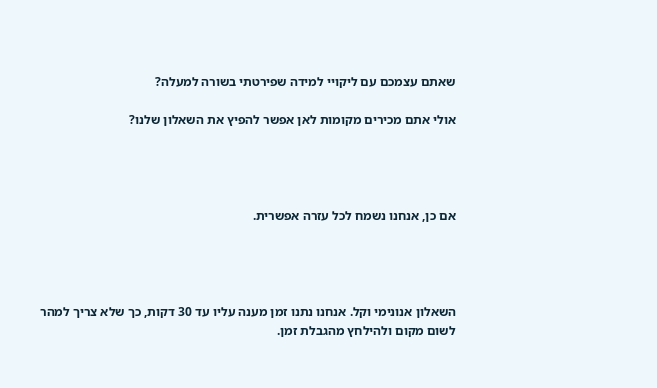שאתם עצמכם עם ליקויי למידה שפירטתי בשורה למעלה?

אולי אתם מכירים מקומות לאן אפשר להפיץ את השאלון שלנו?




אם כן, אנחנו נשמח לכל עזרה אפשרית.




השאלון אנונימי וקל. אנחנו נתנו זמן מענה עליו עד 30 דקות, כך שלא צריך למהר לשום מקום ולהילחץ מהגבלת זמן.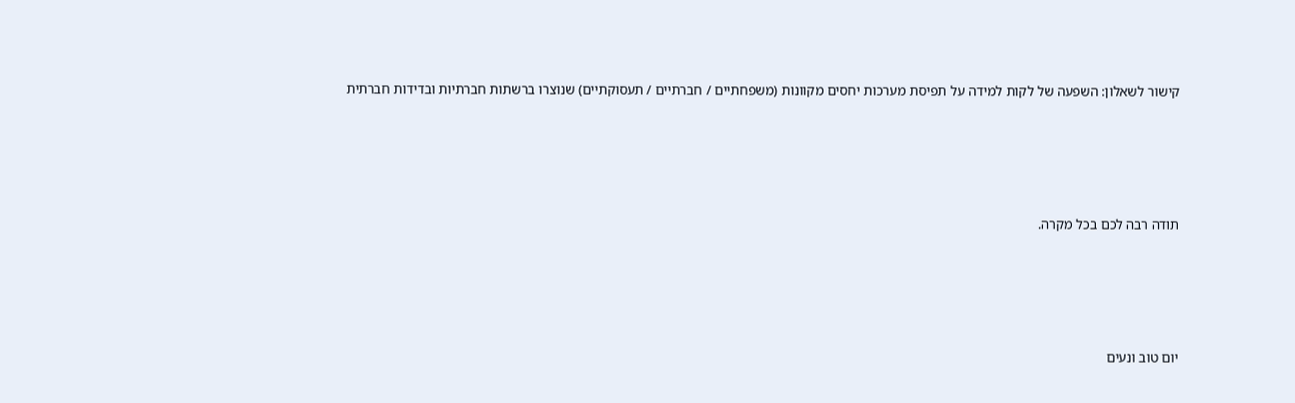קישור לשאלון: השפעה של לקות למידה על תפיסת מערכות יחסים מקוונות (משפחתיים / חברתיים / תעסוקתיים) שנוצרו ברשתות חברתיות ובדידות חברתית




תודה רבה לכם בכל מקרה.




יום טוב ונעים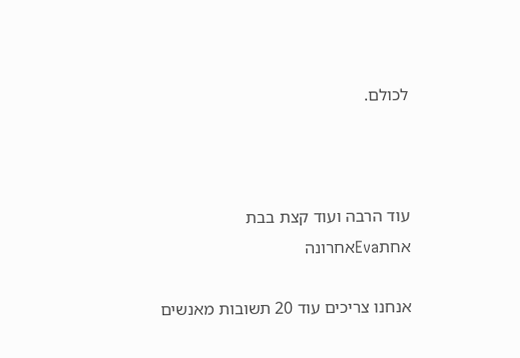לכולם.



עוד הרבה ועוד קצת בבת אחתEvaאחרונה

אנחנו צריכים עוד 20 תשובות מאנשים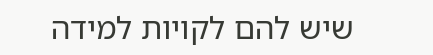שיש להם לקויות למידה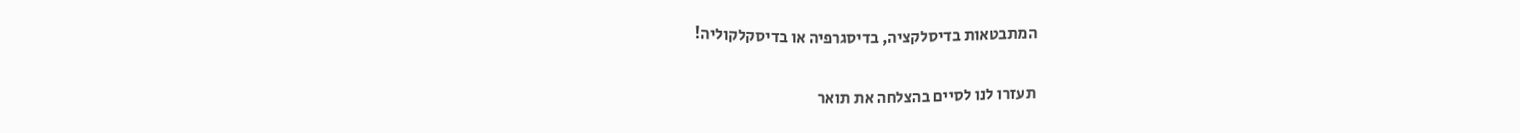המתבטאות בדיסלקציה, בדיסגרפיה או בדיסקלקוליה!


תעזרו לנו לסיים בהצלחה את תואר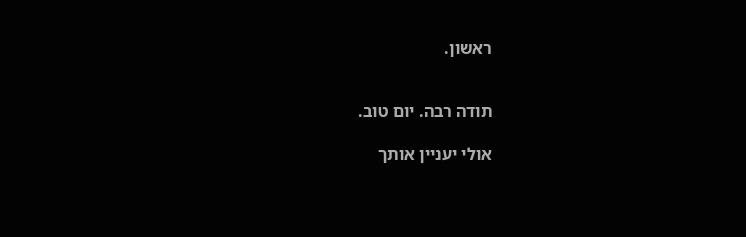ראשון.


תודה רבה. יום טוב.

אולי יעניין אותך